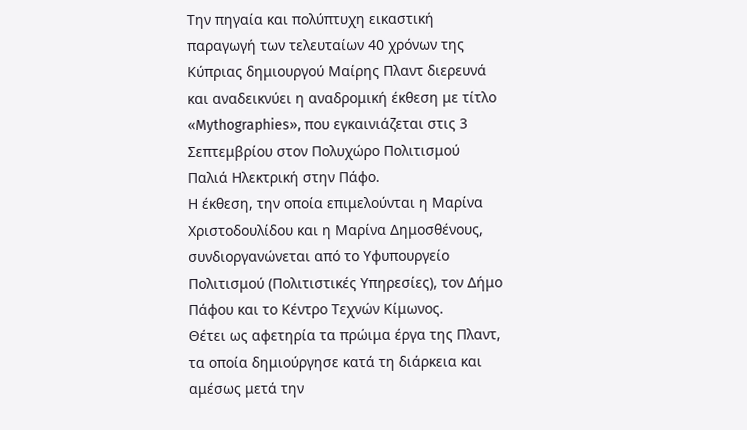Την πηγαία και πολύπτυχη εικαστική παραγωγή των τελευταίων 40 χρόνων της Κύπριας δημιουργού Μαίρης Πλαντ διερευνά και αναδεικνύει η αναδρομική έκθεση με τίτλο «Mythographies», που εγκαινιάζεται στις 3 Σεπτεμβρίου στον Πολυχώρο Πολιτισμού Παλιά Ηλεκτρική στην Πάφο.
Η έκθεση, την οποία επιμελούνται η Μαρίνα Χριστοδουλίδου και η Μαρίνα Δημοσθένους, συνδιοργανώνεται από το Υφυπουργείο Πολιτισμού (Πολιτιστικές Υπηρεσίες), τον Δήμο Πάφου και το Κέντρο Τεχνών Κίμωνος.
Θέτει ως αφετηρία τα πρώιμα έργα της Πλαντ, τα οποία δημιούργησε κατά τη διάρκεια και αμέσως μετά την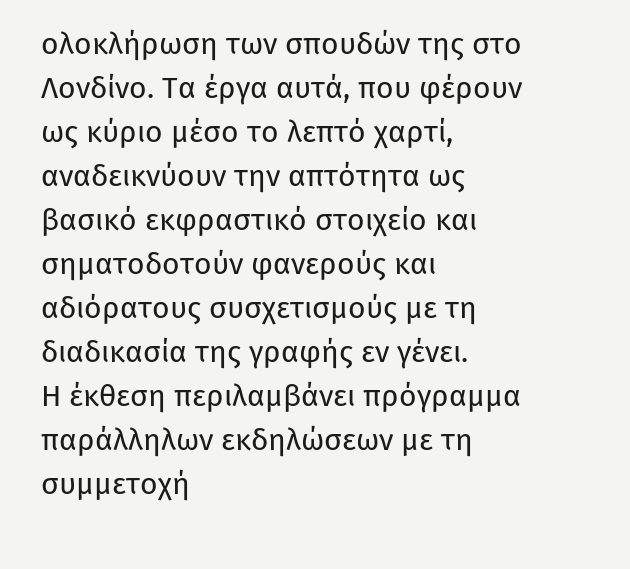ολοκλήρωση των σπουδών της στο Λονδίνο. Τα έργα αυτά, που φέρουν ως κύριο μέσο το λεπτό χαρτί, αναδεικνύουν την απτότητα ως βασικό εκφραστικό στοιχείο και σηματοδοτούν φανερούς και αδιόρατους συσχετισμούς με τη διαδικασία της γραφής εν γένει.
Η έκθεση περιλαμβάνει πρόγραμμα παράλληλων εκδηλώσεων με τη συμμετοχή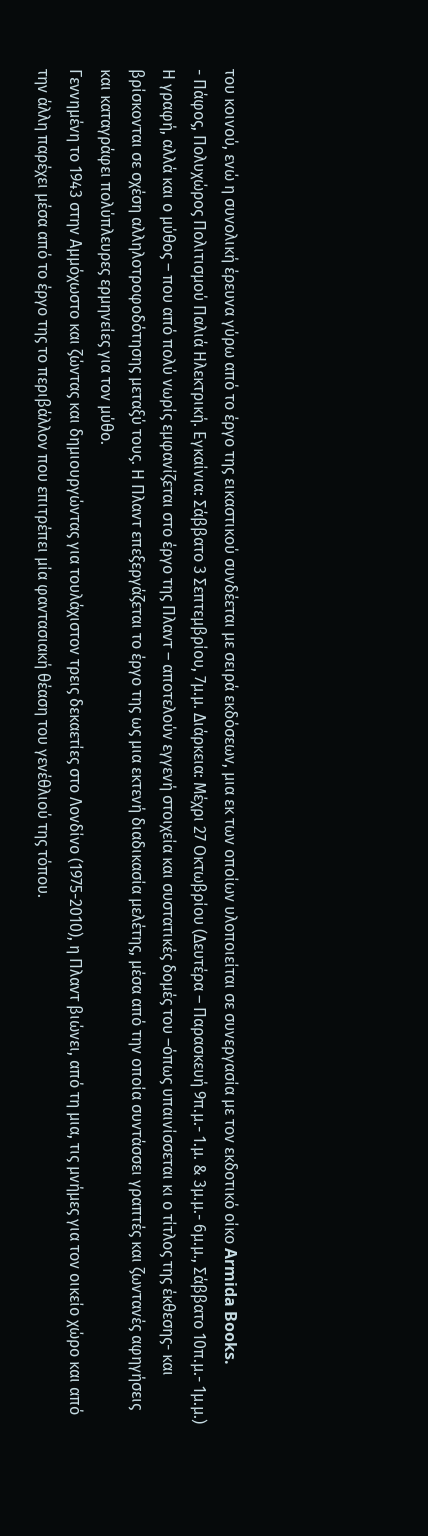του κοινού, ενώ η συνολική έρευνα γύρω από το έργο της εικαστικού συνδέεται με σειρά εκδόσεων, μια εκ των οποίων υλοποιείται σε συνεργασία με τον εκδοτικό οίκο Armida Books.
- Πάφος, Πολυχώρος Πολιτισμού Παλιά Ηλεκτρική. Εγκαίνια: Σάββατο 3 Σεπτεμβρίου, 7μ.μ. Διάρκεια: Μέχρι 27 Οκτωβρίου (Δευτέρα – Παρασκευή 9π.μ.- 1.μ. & 3μ.μ.- 6μ.μ., Σάββατο 10π.μ.- 1μ.μ.)
Η γραφή, αλλά και ο μύθος – που από πολύ νωρίς εμφανίζεται στο έργο της Πλαντ – αποτελούν εγγενή στοιχεία και συστατικές δομές του –όπως υπαινίσσεται κι ο τίτλος της έκθεσης- και βρίσκονται σε σχέση αλληλοτροφοδότησης μεταξύ τους. Η Πλαντ επεξεργάζεται το έργο της ως μια εκτενή διαδικασία μελέτης, μέσα από την οποία συντάσσει γραπτές και ζωντανές αφηγήσεις και καταγράφει πολύπλευρες ερμηνείες για τον μύθο.
Γεννημένη το 1943 στην Αμμόχωστο και ζώντας και δημιουργώντας για τουλάχιστον τρεις δεκαετίες στο Λονδίνο (1975-2010), η Πλαντ βιώνει, από τη μια, τις μνήμες για τον οικείο χώρο και από την άλλη παρέχει μέσα από το έργο της το περιβάλλον που επιτρέπει μία φαντασιακή θέαση του γενέθλιού της τόπου.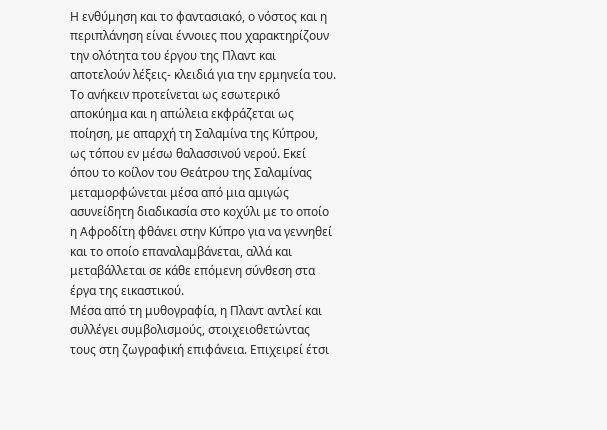Η ενθύμηση και το φαντασιακό, ο νόστος και η περιπλάνηση είναι έννοιες που χαρακτηρίζουν την ολότητα του έργου της Πλαντ και αποτελούν λέξεις- κλειδιά για την ερμηνεία του.
Το ανήκειν προτείνεται ως εσωτερικό αποκύημα και η απώλεια εκφράζεται ως ποίηση, με απαρχή τη Σαλαμίνα της Κύπρου, ως τόπου εν μέσω θαλασσινού νερού. Εκεί όπου το κοίλον του Θεάτρου της Σαλαμίνας μεταμορφώνεται μέσα από μια αμιγώς ασυνείδητη διαδικασία στο κοχύλι με το οποίο η Αφροδίτη φθάνει στην Κύπρο για να γεννηθεί και το οποίο επαναλαμβάνεται, αλλά και μεταβάλλεται σε κάθε επόμενη σύνθεση στα έργα της εικαστικού.
Μέσα από τη μυθογραφία, η Πλαντ αντλεί και συλλέγει συμβολισμούς, στοιχειοθετώντας τους στη ζωγραφική επιφάνεια. Επιχειρεί έτσι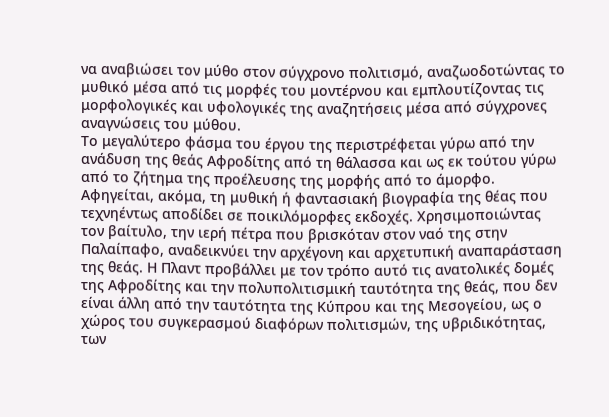να αναβιώσει τον μύθο στον σύγχρονο πολιτισμό, αναζωοδοτώντας το μυθικό μέσα από τις μορφές του μοντέρνου και εμπλουτίζοντας τις μορφολογικές και υφολογικές της αναζητήσεις μέσα από σύγχρονες αναγνώσεις του μύθου.
Το μεγαλύτερο φάσμα του έργου της περιστρέφεται γύρω από την ανάδυση της θεάς Αφροδίτης από τη θάλασσα και ως εκ τούτου γύρω από το ζήτημα της προέλευσης της μορφής από το άμορφο. Αφηγείται, ακόμα, τη μυθική ή φαντασιακή βιογραφία της θέας που τεχνηέντως αποδίδει σε ποικιλόμορφες εκδοχές. Χρησιμοποιώντας τον βαίτυλο, την ιερή πέτρα που βρισκόταν στον ναό της στην Παλαίπαφο, αναδεικνύει την αρχέγονη και αρχετυπική αναπαράσταση της θεάς. Η Πλαντ προβάλλει με τον τρόπο αυτό τις ανατολικές δομές της Αφροδίτης και την πολυπολιτισμική ταυτότητα της θεάς, που δεν είναι άλλη από την ταυτότητα της Κύπρου και της Μεσογείου, ως ο χώρος του συγκερασμού διαφόρων πολιτισμών, της υβριδικότητας, των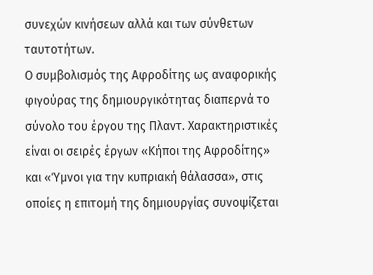συνεχών κινήσεων αλλά και των σύνθετων ταυτοτήτων.
Ο συμβολισμός της Αφροδίτης ως αναφορικής φιγούρας της δημιουργικότητας διαπερνά το σύνολο του έργου της Πλαντ. Χαρακτηριστικές είναι οι σειρές έργων «Κήποι της Αφροδίτης» και «Ύμνοι για την κυπριακή θάλασσα», στις οποίες η επιτομή της δημιουργίας συνοψίζεται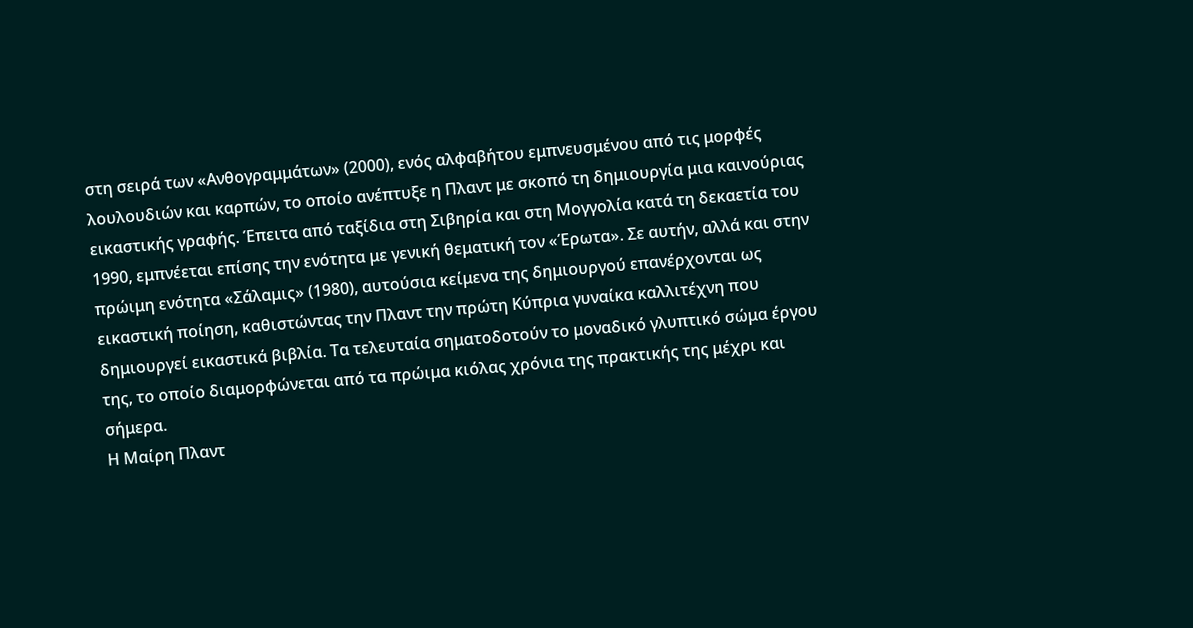στη σειρά των «Ανθογραμμάτων» (2000), ενός αλφαβήτου εμπνευσμένου από τις μορφές λουλουδιών και καρπών, το οποίο ανέπτυξε η Πλαντ με σκοπό τη δημιουργία μια καινούριας εικαστικής γραφής. Έπειτα από ταξίδια στη Σιβηρία και στη Μογγολία κατά τη δεκαετία του 1990, εμπνέεται επίσης την ενότητα με γενική θεματική τον «Έρωτα». Σε αυτήν, αλλά και στην πρώιμη ενότητα «Σάλαμις» (1980), αυτούσια κείμενα της δημιουργού επανέρχονται ως εικαστική ποίηση, καθιστώντας την Πλαντ την πρώτη Κύπρια γυναίκα καλλιτέχνη που δημιουργεί εικαστικά βιβλία. Τα τελευταία σηματοδοτούν το μοναδικό γλυπτικό σώμα έργου της, το οποίο διαμορφώνεται από τα πρώιμα κιόλας χρόνια της πρακτικής της μέχρι και σήμερα.
Η Μαίρη Πλαντ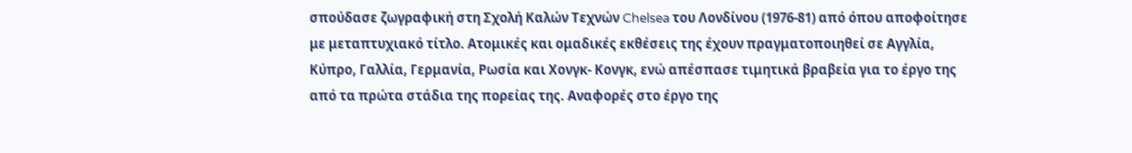σπούδασε ζωγραφική στη Σχολή Καλών Τεχνών Chelsea του Λονδίνου (1976-81) από όπου αποφοίτησε με μεταπτυχιακό τίτλο. Ατομικές και ομαδικές εκθέσεις της έχουν πραγματοποιηθεί σε Αγγλία, Κύπρο, Γαλλία, Γερμανία, Ρωσία και Χονγκ- Κονγκ, ενώ απέσπασε τιμητικά βραβεία για το έργο της από τα πρώτα στάδια της πορείας της. Αναφορές στο έργο της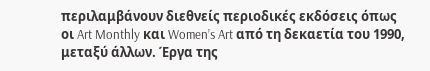περιλαμβάνουν διεθνείς περιοδικές εκδόσεις όπως οι Art Monthly και Women’s Art από τη δεκαετία του 1990, μεταξύ άλλων. Έργα της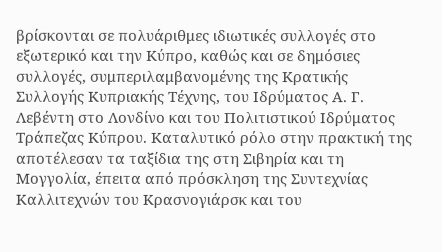βρίσκονται σε πολυάριθμες ιδιωτικές συλλογές στο εξωτερικό και την Κύπρο, καθώς και σε δημόσιες συλλογές, συμπεριλαμβανομένης της Κρατικής Συλλογής Κυπριακής Τέχνης, του Ιδρύματος Α. Γ. Λεβέντη στο Λονδίνο και του Πολιτιστικού Ιδρύματος Τράπεζας Κύπρου. Καταλυτικό ρόλο στην πρακτική της αποτέλεσαν τα ταξίδια της στη Σιβηρία και τη Μογγολία, έπειτα από πρόσκληση της Συντεχνίας Καλλιτεχνών του Κρασνογιάρσκ και του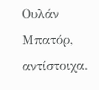Ουλάν Μπατόρ, αντίστοιχα.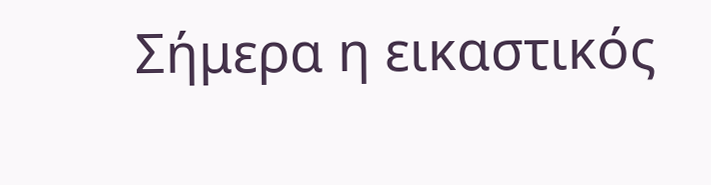Σήμερα η εικαστικός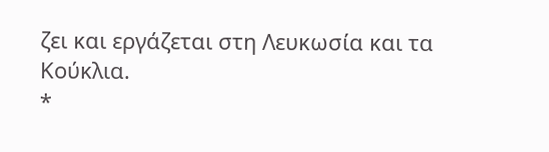ζει και εργάζεται στη Λευκωσία και τα Κούκλια.
*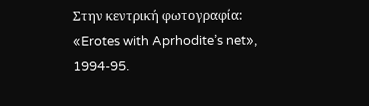Στην κεντρική φωτογραφία: «Erotes with Aprhodite’s net», 1994-95.